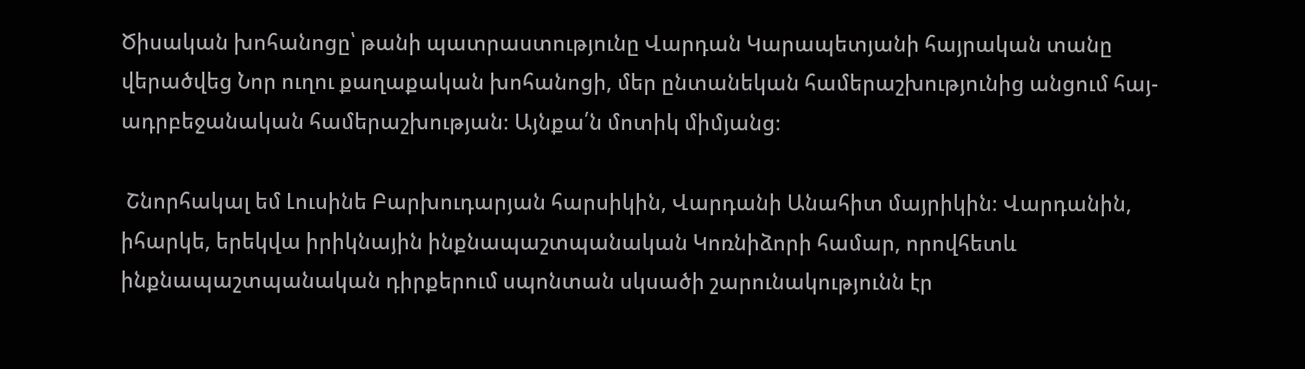Ծիսական խոհանոցը՝ թանի պատրաստությունը Վարդան Կարապետյանի հայրական տանը վերածվեց Նոր ուղու քաղաքական խոհանոցի, մեր ընտանեկան համերաշխությունից անցում հայ-ադրբեջանական համերաշխության։ Այնքա՛ն մոտիկ միմյանց։

 Շնորհակալ եմ Լուսինե Բարխուդարյան հարսիկին, Վարդանի Անահիտ մայրիկին։ Վարդանին, իհարկե, երեկվա իրիկնային ինքնապաշտպանական Կոռնիձորի համար, որովհետև ինքնապաշտպանական դիրքերում սպոնտան սկսածի շարունակությունն էր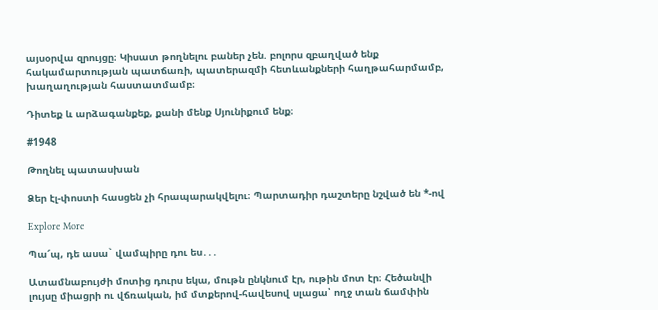այսօրվա զրույցը։ Կիսատ թողնելու բաներ չեն. բոլորս զբաղված ենք հակամարտության պատճառի, պատերազմի հետևանքների հաղթահարմամբ, խաղաղության հաստատմամբ։

Դիտեք և արձագանքեք, քանի մենք Սյունիքում ենք։

#1948

Թողնել պատասխան

Ձեր էլ-փոստի հասցեն չի հրապարակվելու։ Պարտադիր դաշտերը նշված են *-ով

Explore More

Պա՜պ, դե ասա` վամպիրը դու ես․․․

Ատամնաբույժի մոտից դուրս եկա, մութն ընկնում էր, ութին մոտ էր։ Հեծանվի լույսը միացրի ու վճռական, իմ մտքերով-հավեսով սլացա՝ ողջ տան ճամփին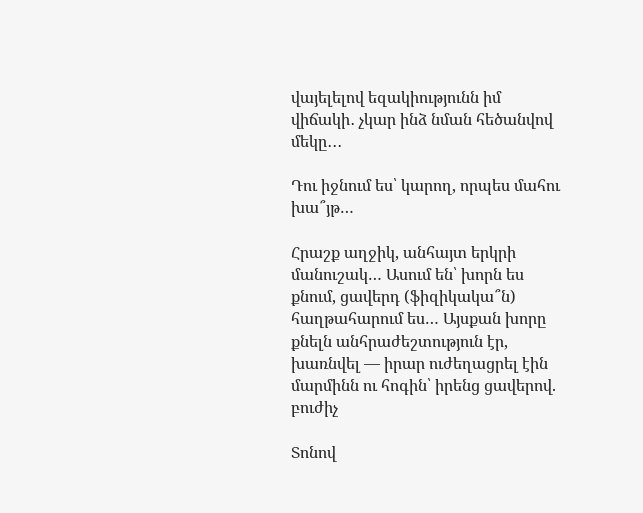վայելելով եզակիությունն իմ վիճակի․ չկար ինձ նման հեծանվով մեկը․․․

Դու իջնում ես՝ կարող, որպես մահու խա՞յթ…

Հրաշք աղջիկ, անհայտ երկրի մանուշակ… Ասում են՝ խորն ես քնում, ցավերդ (ֆիզիկակա՞ն) հաղթահարում ես… Այսքան խորը քնելն անհրաժեշտություն էր, խառնվել — իրար ուժեղացրել էին մարմինն ու հոգին՝ իրենց ցավերով. բուժիչ

Տոնով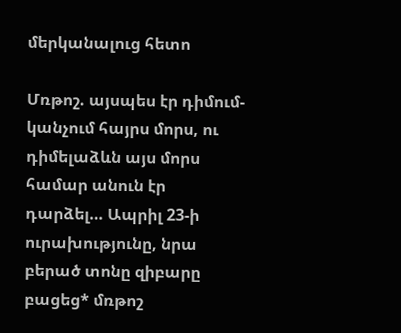մերկանալուց հետո

Մռթոշ. այսպես էր դիմում-կանչում հայրս մորս, ու դիմելաձևն այս մորս համար անուն էր դարձել… Ապրիլ 23-ի ուրախությունը, նրա բերած տոնը զիբարը բացեց* մռթոշ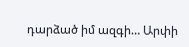դարձած իմ ազգի… Արփի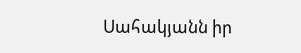Սահակյանն իր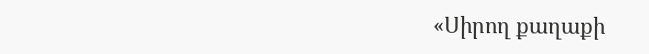«Սիրող քաղաքի